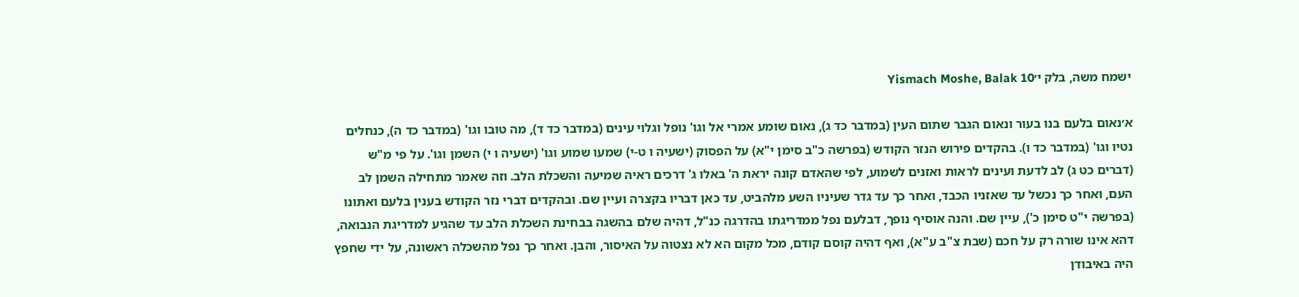ישמח משה, בלק י׳Yismach Moshe, Balak 10

א׳נאום בלעם בנו בעור ונאום הגבר שתום העין (במדבר כד ג), נאום שומע אמרי אל וגו' נופל וגלוי עינים (במדבר כד ד), מה טובו וגו' (במדבר כד ה), כנחלים נטיו וגו' (במדבר כד ו). בהקדים פירוש הנזר הקודש (בפרשה כ"ב סימן י"א) על הפסוק (ישעיה ו ט-י) שמעו שמוע וגו' (ישעיה ו י) השמן וגו'. על פי מ"ש (דברים כט ג) לב לדעת ועינים לראות ואזנים לשמוע, לפי שהאדם קונה יראת ה' באלו ג' דרכים ראיה שמיעה והשכלת הלב. וזה שאמר מתחילה השמן לב העם, ואחר כך נכשל עד שאזניו הכבד, ואחר כך עד גדר שעיניו השע מלהביט, עד כאן דבריו בקצרה ועיין שם. ובהקדים דברי נזר הקודש בענין בלעם ואתונו (בפרשה י"ט סימן כ'), עיין שם. והנה אוסיף נופך, דבלעם נפל ממדריגתו בהדרגה כנ"ל, דהיה שלם בהשגה בבחינת השכלת הלב עד שהגיע למדריגת הנבואה, דהא אינו שורה רק על חכם (שבת צ"ב ע"א), ואף דהיה קוסם קודם, מכל מקום הא לא נצטוה על האיסור, והבן. ואחר כך נפל מהשכלה ראשונה, על ידי שחפץ היה באיבודן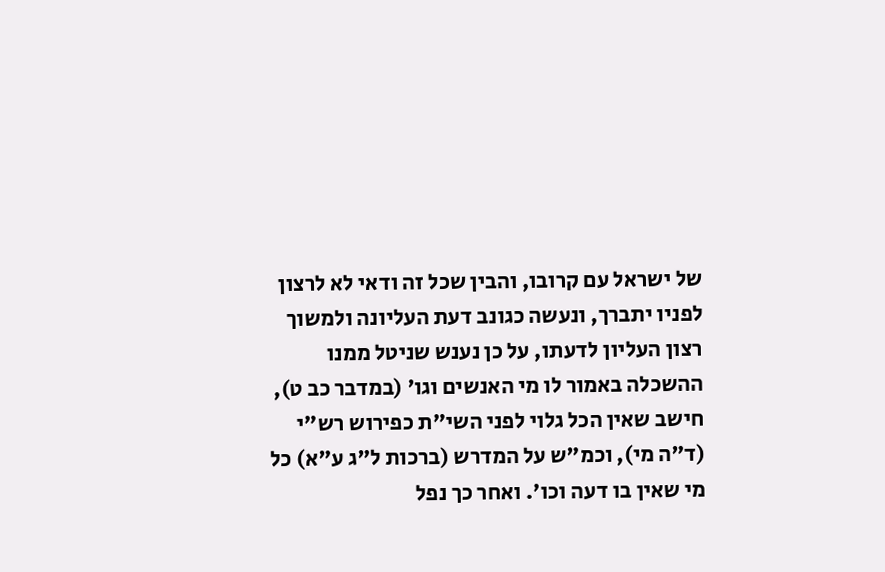של ישראל עם קרובו, והבין שכל זה ודאי לא לרצון לפניו יתברך, ונעשה כגונב דעת העליונה ולמשוך רצון העליון לדעתו, על כן נענש שניטל ממנו ההשכלה באמור לו מי האנשים וגו' (במדבר כב ט), חישב שאין הכל גלוי לפני השי"ת כפירוש רש"י (ד"ה מי), וכמ"ש על המדרש (ברכות ל"ג ע"א) כל מי שאין בו דעה וכו'. ואחר כך נפל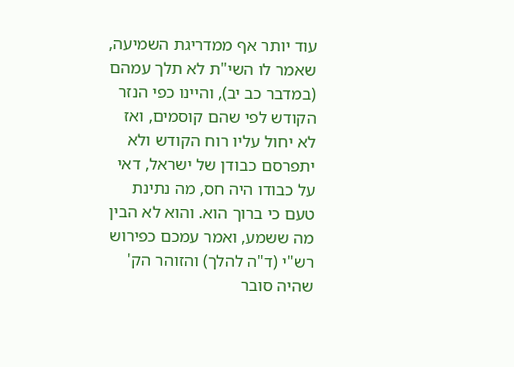עוד יותר אף ממדריגת השמיעה, שאמר לו השי"ת לא תלך עמהם (במדבר כב יב), והיינו כפי הנזר הקודש לפי שהם קוסמים, ואז לא יחול עליו רוח הקודש ולא יתפרסם כבודן של ישראל, דאי על כבודו היה חס, מה נתינת טעם כי ברוך הוא. והוא לא הבין מה ששמע, ואמר עמכם כפירוש רש"י (ד"ה להלך) והזוהר הק' שהיה סובר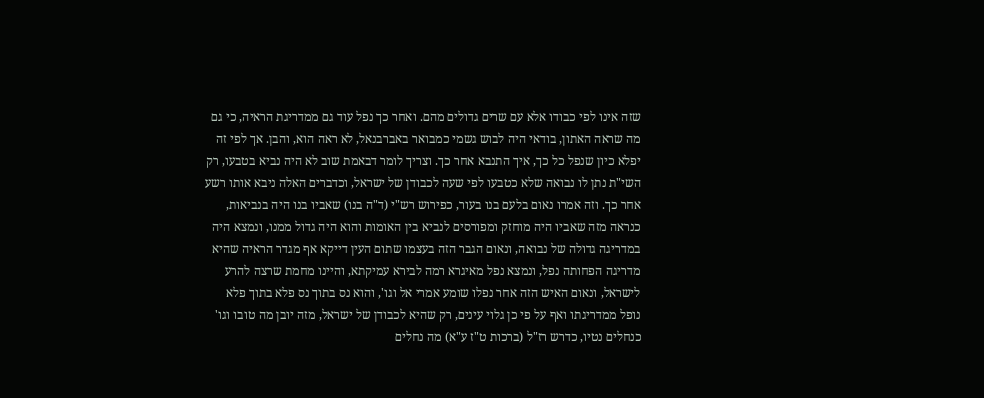שזה אינו לפי כבודו אלא עם שרים גדולים מהם. ואחר כך נפל עוד גם ממדריגת הראיה, כי גם מה שראה האתון, בודאי היה לבוש גשמי כמבואר באברבנאל, לא ראה הוא, והבן. אך לפי זה יפלא כיון שנפל כל כך, איך התנבא אחר כך. וצריך לומר דבאמת שוב לא היה נביא בטבעו, רק השי"ת נתן לו נבואה שלא כטבעו לפי שעה לכבודן של ישראל, וכדברים האלה ניבא אותו רשע אחר כך. וזה אמרו נאום בלעם בנו בעור, כפירוש רש"י (ד"ה בנו) שאביו בנו היה בנביאות, כנראה מזה שאביו היה מוחזק ומפורסים לנביא בין האומות והוא היה גדול ממנו, ונמצא היה במדריגה גדולה של נבואה, ונאום הגבר הזה בעצמו שתום העין דייקא אף מגדר הראיה שהיא מדריגה הפחותה נפל, ונמצא נפל מאיגרא רמה לבירא עמיקתא, והיינו מחמת שרצה להרע לישראל, ונאום האיש הזה אחר נפלו שומע אמרי אל וגו', והוא נס בתוך נס פלא בתוך פלא נופל ממדריגתו ואף על פי כן גלוי עינים, רק שהיא לכבודן של ישראל, מזה יובן מה טובו וגו' כנחלים נטיו, כדרש רז"ל (ברכות ט"ז ע"א) מה נחלים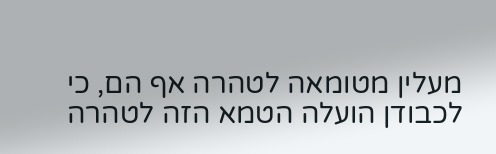מעלין מטומאה לטהרה אף הם, כי לכבודן הועלה הטמא הזה לטהרה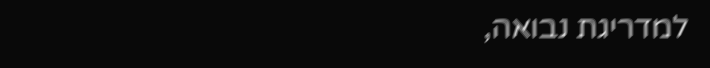למדריגת נבואה,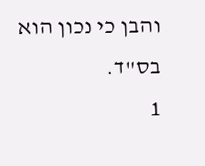והבן כי נכון הוא בס"ד.
1